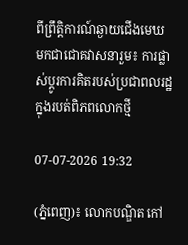ពីព្រឹត្តិការណ៍ឆ្ងាយជើងមេឃ មកជាជោគវាសនារួម៖ ការផ្លាស់ប្តូរការគិតរបស់ប្រជាពលរដ្ឋក្នុងរបត់ពិភពលោកថ្មី

07-07-2026 19:32

(ភ្នំពេញ)៖ លោកបណ្ឌិត កៅ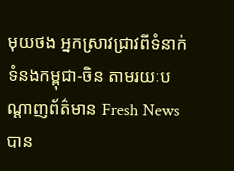មុយថង អ្នកស្រាវជ្រាវពីទំនាក់ទំនងកម្ពុជា-ចិន តាមរយៈបណ្ដាញព័ត៌មាន Fresh News បាន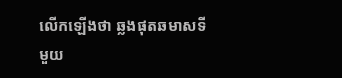លើកឡើងថា ឆ្លងផុតឆមាសទីមួយ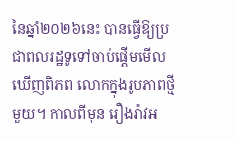នៃឆ្នាំ២០២៦នេះ បានធ្វើឱ្យប្រជាពលរដ្ឋទូទៅចាប់ផ្តើមមើលឃើញពិភព លោកក្នុងរូបភាពថ្មីមួយ។ កាលពីមុន រឿងរ៉ាវអ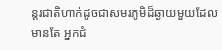ន្តរជាតិហាក់ដូចជាសមរភូមិដ៏ឆ្ងាយមួយដែលមានតែ អ្នកជំ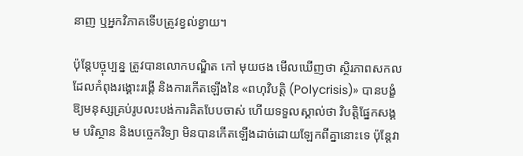នាញ ឬអ្នកវិភាគទើបត្រូវខ្វល់ខ្វាយ។

ប៉ុន្តែបច្ចុប្បន្ន ត្រូវបានលោកបណ្ឌិត កៅ មុយថង មើលឃើញថា ស្ថិរភាពសកលដែលកំពុងរង្គោះរង្គើ និងការកើតឡើងនៃ «ពហុវិបត្តិ (Polycrisis)» បានបង្ខំឱ្យមនុស្សគ្រប់រូបលះបង់ការគិតបែបចាស់ ហើយទទួលស្គាល់ថា វិបត្តិផ្នែកសង្គម បរិស្ថាន និងបច្ចេកវិទ្យា មិនបានកើតឡើងដាច់ដោយឡែកពីគ្នានោះទេ ប៉ុន្តែវា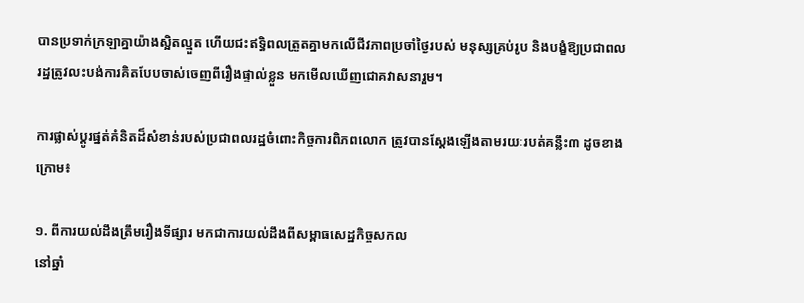បានប្រទាក់ក្រឡាគ្នាយ៉ាងស្អិតល្មួត ហើយជះឥទ្ធិពលត្រួតគ្នាមកលើជីវភាពប្រចាំថ្ងៃរបស់ មនុស្សគ្រប់រូប និងបង្ខំឱ្យប្រជាពលរដ្ឋត្រូវលះបង់ការគិតបែបចាស់ចេញពីរឿងផ្ទាល់ខ្លួន មកមើលឃើញជោគវាសនារួម។

ការផ្លាស់ប្តូរផ្នត់គំនិតដ៏សំខាន់របស់ប្រជាពលរដ្ឋចំពោះកិច្ចការពិភពលោក ត្រូវបានស្តែងឡើងតាមរយៈរបត់គន្លឹះ៣ ដូចខាងក្រោម៖

១. ពីការយល់ដឹងត្រឹមរឿងទីផ្សារ មកជាការយល់ដឹងពីសម្ពាធសេដ្ឋកិច្ចសកល
នៅឆ្នាំ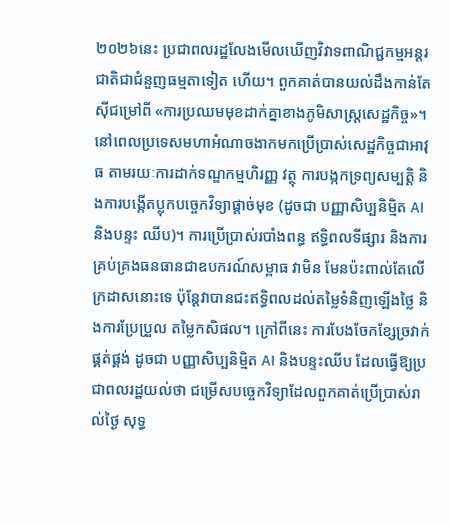២០២៦នេះ ប្រជាពលរដ្ឋលែងមើលឃើញវិវាទពាណិជ្ជកម្មអន្តរជាតិជាជំនួញធម្មតាទៀត ហើយ។ ពួកគាត់បានយល់ដឹងកាន់តែស៊ីជម្រៅពី «ការប្រឈមមុខដាក់គ្នាខាងភូមិសាស្ត្រសេដ្ឋកិច្ច»។ នៅពេលប្រទេសមហាអំណាចងាកមកប្រើប្រាស់សេដ្ឋកិច្ចជាអាវុធ តាមរយៈការដាក់ទណ្ឌកម្មហិរញ្ញ វត្ថុ ការបង្កកទ្រព្យសម្បត្តិ និងការបង្កើតប្លុកបច្ចេកវិទ្យាផ្តាច់មុខ (ដូចជា បញ្ញាសិប្បនិម្មិត AI និងបន្ទះ ឈីប)។ ការប្រើប្រាស់របាំងពន្ធ ឥទ្ធិពលទីផ្សារ និងការគ្រប់គ្រងធនធានជាឧបករណ៍សម្ពាធ វាមិន មែនប៉ះពាល់តែលើក្រដាសនោះទេ ប៉ុន្តែវាបានជះឥទ្ធិពលដល់តម្លៃទំនិញឡើងថ្លៃ និងការប្រែប្រួល តម្លៃកសិផល។ ក្រៅពីនេះ ការបែងចែកខ្សែច្រវាក់ផ្គត់ផ្គង់ ដូចជា បញ្ញាសិប្បនិម្មិត AI និងបន្ទះឈីប ដែលធ្វើឱ្យប្រជាពលរដ្ឋយល់ថា ជម្រើសបច្ចេកវិទ្យាដែលពួកគាត់ប្រើប្រាស់រាល់ថ្ងៃ សុទ្ធ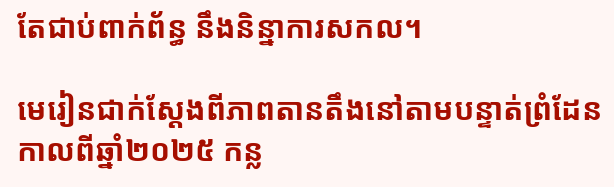តែជាប់ពាក់ព័ន្ធ នឹងនិន្នាការសកល។

មេរៀនជាក់ស្តែងពីភាពតានតឹងនៅតាមបន្ទាត់ព្រំដែនកាលពីឆ្នាំ២០២៥ កន្ល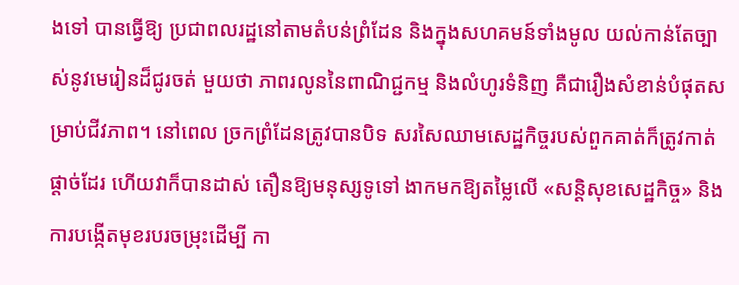ងទៅ បានធ្វើឱ្យ ប្រជាពលរដ្ឋនៅតាមតំបន់ព្រំដែន និងក្នុងសហគមន៍ទាំងមូល យល់កាន់តែច្បាស់នូវមេរៀនដ៏ជូរចត់ មួយថា ភាពរលូននៃពាណិជ្ជកម្ម និងលំហូរទំនិញ គឺជារឿងសំខាន់បំផុតសម្រាប់ជីវភាព។ នៅពេល ច្រកព្រំដែនត្រូវបានបិទ សរសៃឈាមសេដ្ឋកិច្ចរបស់ពួកគាត់ក៏ត្រូវកាត់ផ្តាច់ដែរ ហើយវាក៏បានដាស់ តឿនឱ្យមនុស្សទូទៅ ងាកមកឱ្យតម្លៃលើ «សន្តិសុខសេដ្ឋកិច្ច» និង ការបង្កើតមុខរបរចម្រុះដើម្បី កា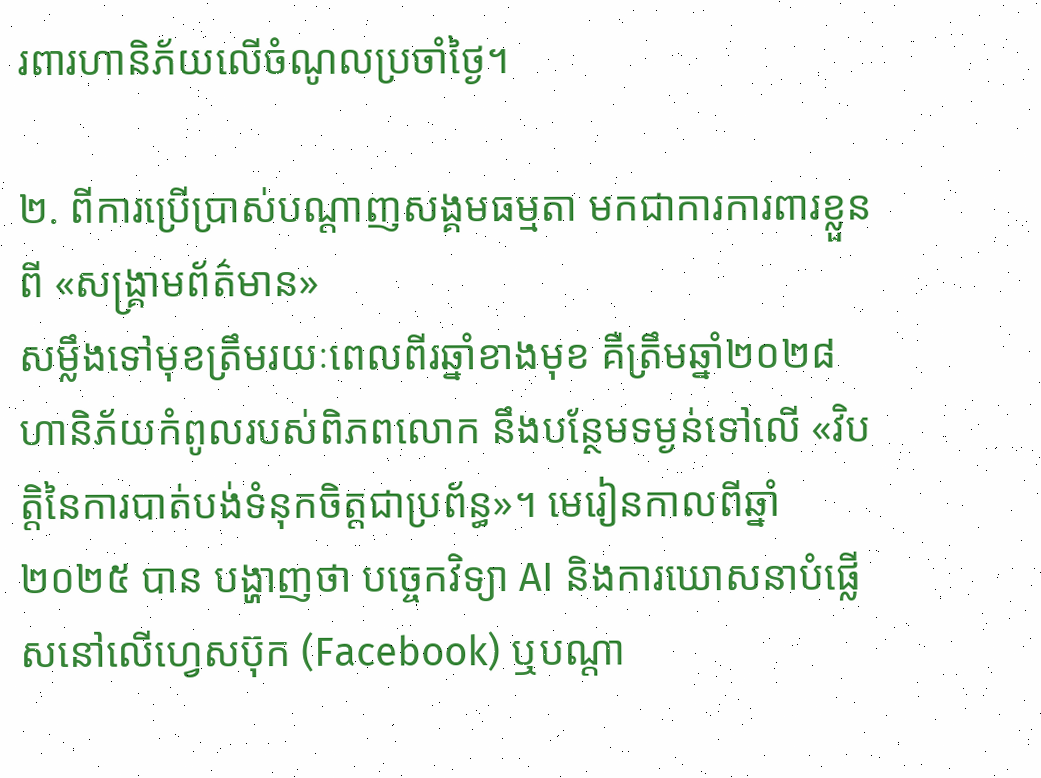រពារហានិភ័យលើចំណូលប្រចាំថ្ងៃ។

២. ពីការប្រើប្រាស់បណ្តាញសង្គមធម្មតា មកជាការការពារខ្លួនពី «សង្គ្រាមព័ត៌មាន»
សម្លឹងទៅមុខត្រឹមរយៈពេលពីរឆ្នាំខាងមុខ គឺត្រឹមឆ្នាំ២០២៨ ហានិភ័យកំពូលរបស់ពិភពលោក នឹងបន្ថែមទម្ងន់ទៅលើ «វិបត្តិនៃការបាត់បង់ទំនុកចិត្តជាប្រព័ន្ធ»។ មេរៀនកាលពីឆ្នាំ២០២៥ បាន បង្ហាញថា បច្ចេកវិទ្យា AI និងការឃោសនាបំផ្លើសនៅលើហ្វេសប៊ុក (Facebook) ឬបណ្តា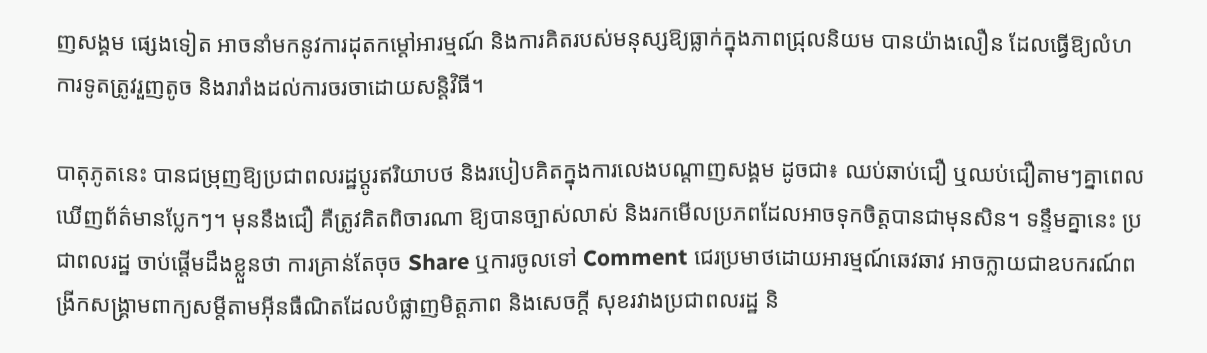ញសង្គម ផ្សេងទៀត អាចនាំមកនូវការដុតកម្តៅអារម្មណ៍ និងការគិតរបស់មនុស្សឱ្យធ្លាក់ក្នុងភាពជ្រុលនិយម បានយ៉ាងលឿន ដែលធ្វើឱ្យលំហការទូតត្រូវរួញតូច និងរារាំងដល់ការចរចាដោយសន្តិវិធី។

បាតុភូតនេះ បានជម្រុញឱ្យប្រជាពលរដ្ឋប្តូរឥរិយាបថ និងរបៀបគិតក្នុងការលេងបណ្តាញសង្គម ដូចជា៖ ឈប់ឆាប់ជឿ ឬឈប់ជឿតាមៗគ្នាពេលឃើញព័ត៌មានប្លែកៗ។ មុននឹងជឿ គឺត្រូវគិតពិចារណា ឱ្យបានច្បាស់លាស់ និងរកមើលប្រភពដែលអាចទុកចិត្តបានជាមុនសិន។ ទន្ទឹមគ្នានេះ ប្រជាពលរដ្ឋ ចាប់ផ្តើមដឹងខ្លួនថា ការគ្រាន់តែចុច Share ឬការចូលទៅ Comment ជេរប្រមាថដោយអារម្មណ៍ឆេវឆាវ អាចក្លាយជាឧបករណ៍ពង្រីកសង្គ្រាមពាក្យសម្តីតាមអ៊ីនធឺណិតដែលបំផ្លាញមិត្តភាព និងសេចក្តី សុខរវាងប្រជាពលរដ្ឋ និ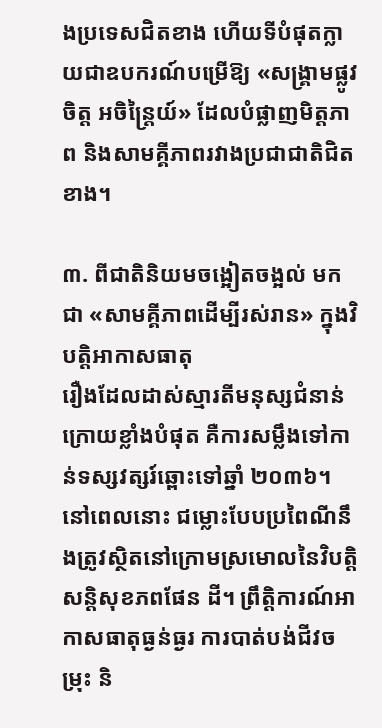ងប្រទេសជិតខាង ហើយទីបំផុតក្លាយជាឧបករណ៍បម្រើឱ្យ «សង្គ្រាមផ្លូវចិត្ត អចិន្ត្រៃយ៍» ដែលបំផ្លាញមិត្តភាព និងសាមគ្គីភាពរវាងប្រជាជាតិជិតខាង។

៣. ពីជាតិនិយមចង្អៀតចង្អល់ មកជា «សាមគ្គីភាពដើម្បីរស់រាន» ក្នុងវិបត្តិអាកាសធាតុ
រឿងដែលដាស់ស្មារតីមនុស្សជំនាន់ក្រោយខ្លាំងបំផុត គឺការសម្លឹងទៅកាន់ទស្សវត្សរ៍ឆ្ពោះទៅឆ្នាំ ២០៣៦។ នៅពេលនោះ ជម្លោះបែបប្រពៃណីនឹងត្រូវស្ថិតនៅក្រោមស្រមោលនៃវិបត្តិសន្តិសុខភពផែន ដី។ ព្រឹត្តិការណ៍អាកាសធាតុធ្ងន់ធ្ងរ ការបាត់បង់ជីវចម្រុះ និ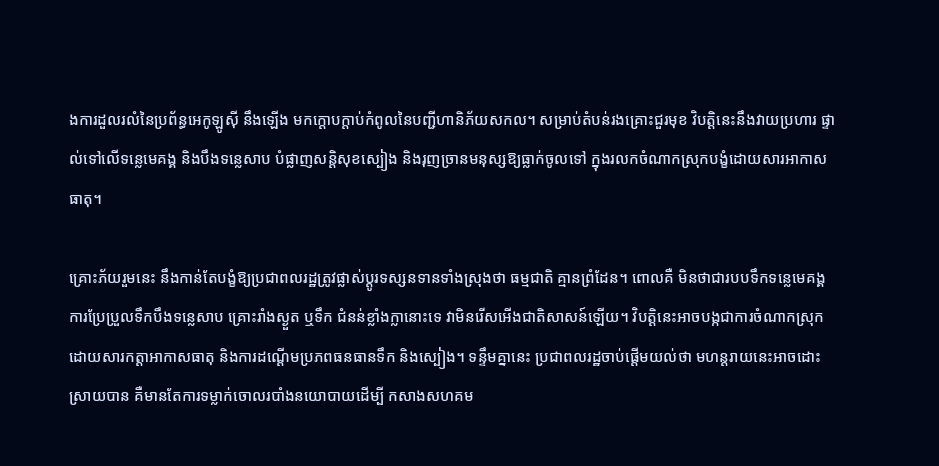ងការដួលរលំនៃប្រព័ន្ធអេកូឡូស៊ី នឹងឡើង មកក្តោបក្តាប់កំពូលនៃបញ្ជីហានិភ័យសកល។ សម្រាប់តំបន់រងគ្រោះជួរមុខ វិបត្តិនេះនឹងវាយប្រហារ ផ្ទាល់ទៅលើទន្លេមេគង្គ និងបឹងទន្លេសាប បំផ្លាញសន្តិសុខស្បៀង និងរុញច្រានមនុស្សឱ្យធ្លាក់ចូលទៅ ក្នុងរលកចំណាកស្រុកបង្ខំដោយសារអាកាសធាតុ។

គ្រោះភ័យរួមនេះ នឹងកាន់តែបង្ខំឱ្យប្រជាពលរដ្ឋត្រូវផ្លាស់ប្តូរទស្សនទានទាំងស្រុងថា ធម្មជាតិ គ្មានព្រំដែន។ ពោលគឺ មិនថាជារបបទឹកទន្លេមេគង្គ ការប្រែប្រួលទឹកបឹងទន្លេសាប គ្រោះរាំងស្ងួត ឬទឹក ជំនន់ខ្លាំងក្លានោះទេ វាមិនរើសអើងជាតិសាសន៍ឡើយ។ វិបត្តិនេះអាចបង្កជាការចំណាកស្រុកដោយសារកត្តាអាកាសធាតុ និងការដណ្តើមប្រភពធនធានទឹក និងស្បៀង។ ទន្ទឹមគ្នានេះ ប្រជាពលរដ្ឋចាប់ផ្តើមយល់ថា មហន្តរាយនេះអាចដោះស្រាយបាន គឺមានតែការទម្លាក់ចោលរបាំងនយោបាយដើម្បី កសាងសហគម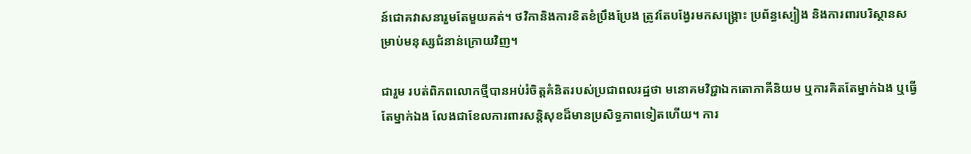ន៍ជោគវាសនារួមតែមួយគត់។ ថវិកានិងការខិតខំប្រឹងប្រែង ត្រូវតែបង្វែរមកសង្គ្រោះ ប្រព័ន្ធស្បៀង និងការពារបរិស្ថានសម្រាប់មនុស្សជំនាន់ក្រោយវិញ។

ជារួម របត់ពិភពលោកថ្មីបានអប់រំចិត្តគំនិតរបស់ប្រជាពលរដ្ឋថា មនោគមវិជ្ជាឯកតោភាគីនិយម ឬការគិតតែម្នាក់ឯង ឬធ្វើតែម្នាក់ឯង លែងជាខែលការពារសន្តិសុខដ៏មានប្រសិទ្ធភាពទៀតហើយ។ ការ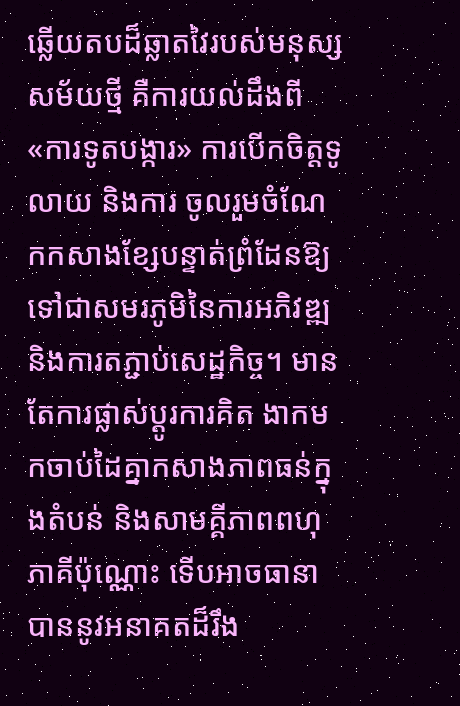ឆ្លើយតបដ៏ឆ្លាតវៃរបស់មនុស្សសម័យថ្មី គឺការយល់ដឹងពី «ការទូតបង្ការ» ការបើកចិត្តទូលាយ និងការ ចូលរួមចំណែកកសាងខ្សែបន្ទាត់ព្រំដែនឱ្យទៅជាសមរភូមិនៃការអភិវឌ្ឍ និងការតភ្ជាប់សេដ្ឋកិច្ច។ មានតែការផ្លាស់ប្តូរការគិត ងាកមកចាប់ដៃគ្នាកសាងភាពធន់ក្នុងតំបន់ និងសាមគ្គីភាពពហុភាគីប៉ុណ្ណោះ ទើបអាចធានាបាននូវអនាគតដ៏រឹង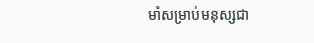មាំសម្រាប់មនុស្សជា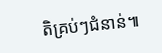តិគ្រប់ៗជំនាន់៕